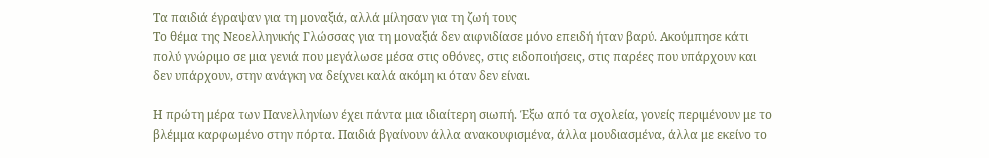Τα παιδιά έγραψαν για τη μοναξιά, αλλά μίλησαν για τη ζωή τους
Το θέμα της Νεοελληνικής Γλώσσας για τη μοναξιά δεν αιφνιδίασε μόνο επειδή ήταν βαρύ. Ακούμπησε κάτι πολύ γνώριμο σε μια γενιά που μεγάλωσε μέσα στις οθόνες, στις ειδοποιήσεις, στις παρέες που υπάρχουν και δεν υπάρχουν, στην ανάγκη να δείχνει καλά ακόμη κι όταν δεν είναι.

Η πρώτη μέρα των Πανελληνίων έχει πάντα μια ιδιαίτερη σιωπή. Έξω από τα σχολεία, γονείς περιμένουν με το βλέμμα καρφωμένο στην πόρτα. Παιδιά βγαίνουν άλλα ανακουφισμένα, άλλα μουδιασμένα, άλλα με εκείνο το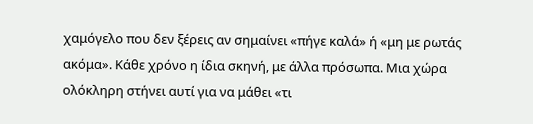χαμόγελο που δεν ξέρεις αν σημαίνει «πήγε καλά» ή «μη με ρωτάς ακόμα». Κάθε χρόνο η ίδια σκηνή, με άλλα πρόσωπα. Μια χώρα ολόκληρη στήνει αυτί για να μάθει «τι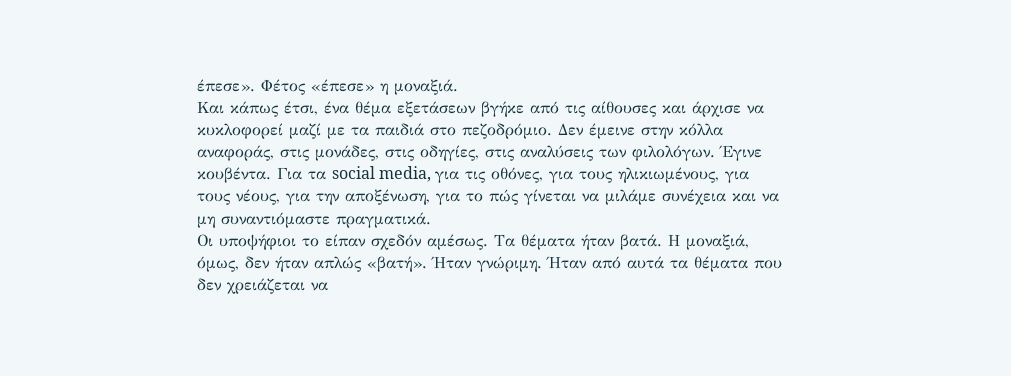έπεσε». Φέτος «έπεσε» η μοναξιά.
Και κάπως έτσι, ένα θέμα εξετάσεων βγήκε από τις αίθουσες και άρχισε να κυκλοφορεί μαζί με τα παιδιά στο πεζοδρόμιο. Δεν έμεινε στην κόλλα αναφοράς, στις μονάδες, στις οδηγίες, στις αναλύσεις των φιλολόγων. Έγινε κουβέντα. Για τα social media, για τις οθόνες, για τους ηλικιωμένους, για τους νέους, για την αποξένωση, για το πώς γίνεται να μιλάμε συνέχεια και να μη συναντιόμαστε πραγματικά.
Οι υποψήφιοι το είπαν σχεδόν αμέσως. Τα θέματα ήταν βατά. Η μοναξιά, όμως, δεν ήταν απλώς «βατή». Ήταν γνώριμη. Ήταν από αυτά τα θέματα που δεν χρειάζεται να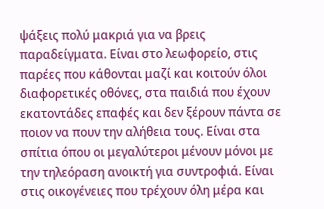ψάξεις πολύ μακριά για να βρεις παραδείγματα. Είναι στο λεωφορείο, στις παρέες που κάθονται μαζί και κοιτούν όλοι διαφορετικές οθόνες, στα παιδιά που έχουν εκατοντάδες επαφές και δεν ξέρουν πάντα σε ποιον να πουν την αλήθεια τους. Είναι στα σπίτια όπου οι μεγαλύτεροι μένουν μόνοι με την τηλεόραση ανοικτή για συντροφιά. Είναι στις οικογένειες που τρέχουν όλη μέρα και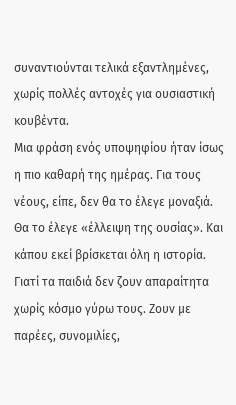συναντιούνται τελικά εξαντλημένες, χωρίς πολλές αντοχές για ουσιαστική κουβέντα.
Μια φράση ενός υποψηφίου ήταν ίσως η πιο καθαρή της ημέρας. Για τους νέους, είπε, δεν θα το έλεγε μοναξιά. Θα το έλεγε «έλλειψη της ουσίας». Και κάπου εκεί βρίσκεται όλη η ιστορία.
Γιατί τα παιδιά δεν ζουν απαραίτητα χωρίς κόσμο γύρω τους. Ζουν με παρέες, συνομιλίες,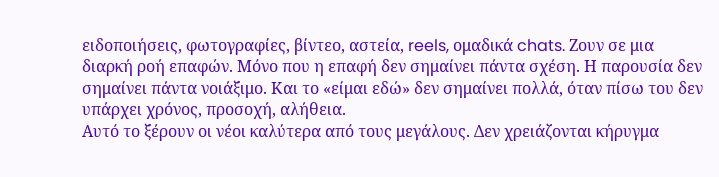ειδοποιήσεις, φωτογραφίες, βίντεο, αστεία, reels, ομαδικά chats. Ζουν σε μια διαρκή ροή επαφών. Μόνο που η επαφή δεν σημαίνει πάντα σχέση. Η παρουσία δεν σημαίνει πάντα νοιάξιμο. Και το «είμαι εδώ» δεν σημαίνει πολλά, όταν πίσω του δεν υπάρχει χρόνος, προσοχή, αλήθεια.
Αυτό το ξέρουν οι νέοι καλύτερα από τους μεγάλους. Δεν χρειάζονται κήρυγμα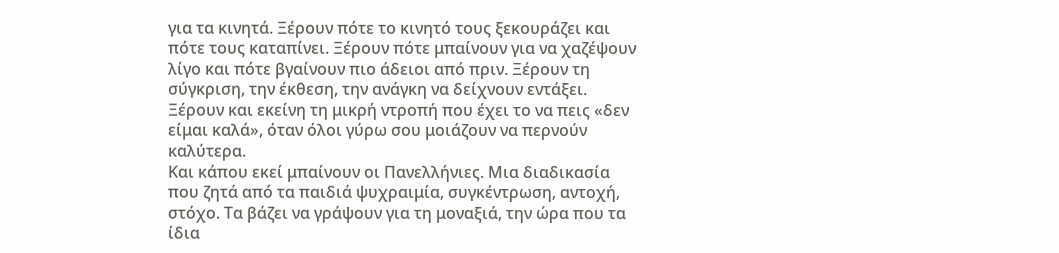για τα κινητά. Ξέρουν πότε το κινητό τους ξεκουράζει και πότε τους καταπίνει. Ξέρουν πότε μπαίνουν για να χαζέψουν λίγο και πότε βγαίνουν πιο άδειοι από πριν. Ξέρουν τη σύγκριση, την έκθεση, την ανάγκη να δείχνουν εντάξει. Ξέρουν και εκείνη τη μικρή ντροπή που έχει το να πεις «δεν είμαι καλά», όταν όλοι γύρω σου μοιάζουν να περνούν καλύτερα.
Και κάπου εκεί μπαίνουν οι Πανελλήνιες. Μια διαδικασία που ζητά από τα παιδιά ψυχραιμία, συγκέντρωση, αντοχή, στόχο. Τα βάζει να γράψουν για τη μοναξιά, την ώρα που τα ίδια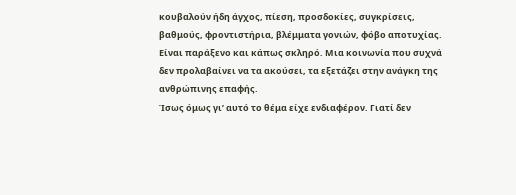κουβαλούν ήδη άγχος, πίεση, προσδοκίες, συγκρίσεις, βαθμούς, φροντιστήρια, βλέμματα γονιών, φόβο αποτυχίας. Είναι παράξενο και κάπως σκληρό. Μια κοινωνία που συχνά δεν προλαβαίνει να τα ακούσει, τα εξετάζει στην ανάγκη της ανθρώπινης επαφής.
Ίσως όμως γι’ αυτό το θέμα είχε ενδιαφέρον. Γιατί δεν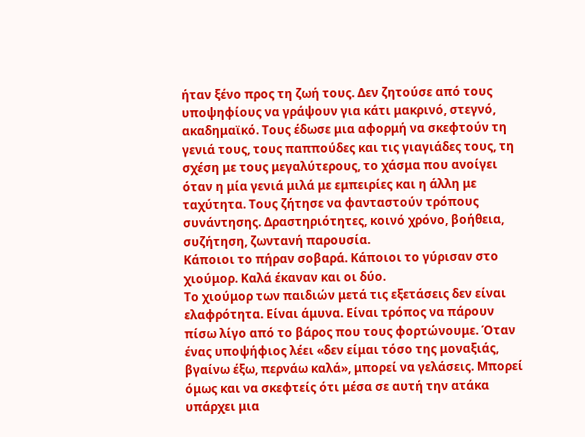ήταν ξένο προς τη ζωή τους. Δεν ζητούσε από τους υποψηφίους να γράψουν για κάτι μακρινό, στεγνό, ακαδημαϊκό. Τους έδωσε μια αφορμή να σκεφτούν τη γενιά τους, τους παππούδες και τις γιαγιάδες τους, τη σχέση με τους μεγαλύτερους, το χάσμα που ανοίγει όταν η μία γενιά μιλά με εμπειρίες και η άλλη με ταχύτητα. Τους ζήτησε να φανταστούν τρόπους συνάντησης. Δραστηριότητες, κοινό χρόνο, βοήθεια, συζήτηση, ζωντανή παρουσία.
Κάποιοι το πήραν σοβαρά. Κάποιοι το γύρισαν στο χιούμορ. Καλά έκαναν και οι δύο.
Το χιούμορ των παιδιών μετά τις εξετάσεις δεν είναι ελαφρότητα. Είναι άμυνα. Είναι τρόπος να πάρουν πίσω λίγο από το βάρος που τους φορτώνουμε. Όταν ένας υποψήφιος λέει «δεν είμαι τόσο της μοναξιάς, βγαίνω έξω, περνάω καλά», μπορεί να γελάσεις. Μπορεί όμως και να σκεφτείς ότι μέσα σε αυτή την ατάκα υπάρχει μια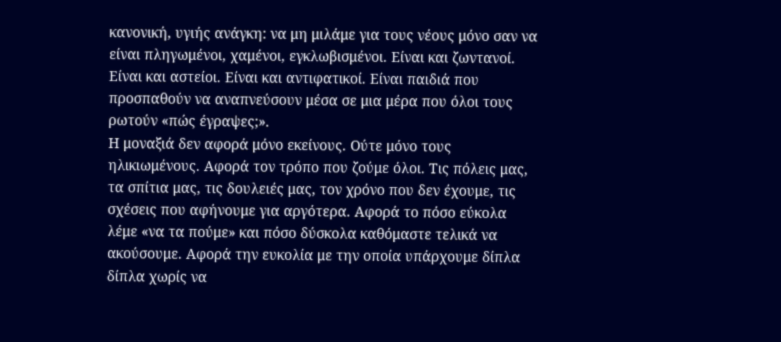κανονική, υγιής ανάγκη: να μη μιλάμε για τους νέους μόνο σαν να είναι πληγωμένοι, χαμένοι, εγκλωβισμένοι. Είναι και ζωντανοί. Είναι και αστείοι. Είναι και αντιφατικοί. Είναι παιδιά που προσπαθούν να αναπνεύσουν μέσα σε μια μέρα που όλοι τους ρωτούν «πώς έγραψες;».
Η μοναξιά δεν αφορά μόνο εκείνους. Ούτε μόνο τους ηλικιωμένους. Αφορά τον τρόπο που ζούμε όλοι. Τις πόλεις μας, τα σπίτια μας, τις δουλειές μας, τον χρόνο που δεν έχουμε, τις σχέσεις που αφήνουμε για αργότερα. Αφορά το πόσο εύκολα λέμε «να τα πούμε» και πόσο δύσκολα καθόμαστε τελικά να ακούσουμε. Αφορά την ευκολία με την οποία υπάρχουμε δίπλα δίπλα χωρίς να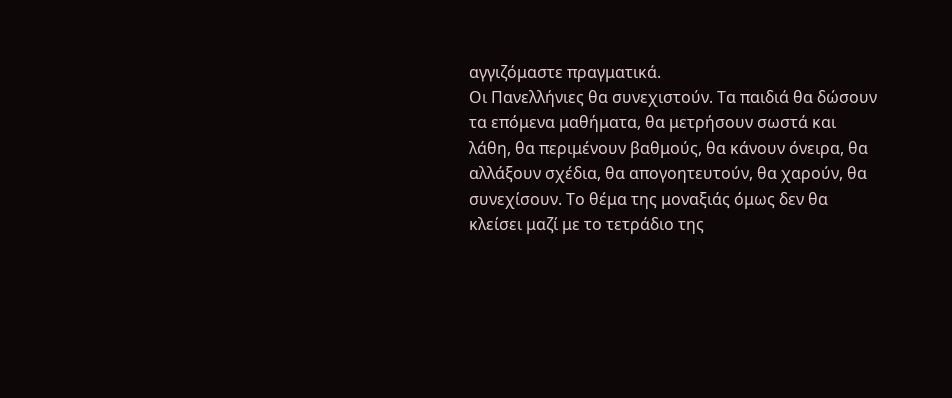αγγιζόμαστε πραγματικά.
Οι Πανελλήνιες θα συνεχιστούν. Τα παιδιά θα δώσουν τα επόμενα μαθήματα, θα μετρήσουν σωστά και λάθη, θα περιμένουν βαθμούς, θα κάνουν όνειρα, θα αλλάξουν σχέδια, θα απογοητευτούν, θα χαρούν, θα συνεχίσουν. Το θέμα της μοναξιάς όμως δεν θα κλείσει μαζί με το τετράδιο της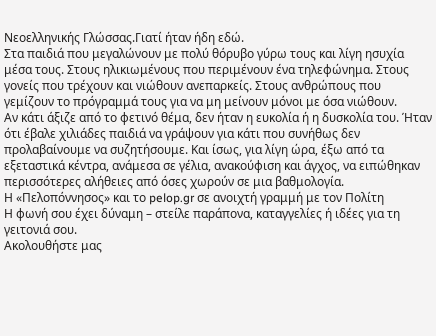Νεοελληνικής Γλώσσας.Γιατί ήταν ήδη εδώ.
Στα παιδιά που μεγαλώνουν με πολύ θόρυβο γύρω τους και λίγη ησυχία μέσα τους. Στους ηλικιωμένους που περιμένουν ένα τηλεφώνημα. Στους γονείς που τρέχουν και νιώθουν ανεπαρκείς. Στους ανθρώπους που γεμίζουν το πρόγραμμά τους για να μη μείνουν μόνοι με όσα νιώθουν.
Αν κάτι άξιζε από το φετινό θέμα, δεν ήταν η ευκολία ή η δυσκολία του. Ήταν ότι έβαλε χιλιάδες παιδιά να γράψουν για κάτι που συνήθως δεν προλαβαίνουμε να συζητήσουμε. Και ίσως, για λίγη ώρα, έξω από τα εξεταστικά κέντρα, ανάμεσα σε γέλια, ανακούφιση και άγχος, να ειπώθηκαν περισσότερες αλήθειες από όσες χωρούν σε μια βαθμολογία.
Η «Πελοπόννησος» και το pelop.gr σε ανοιχτή γραμμή με τον Πολίτη
Η φωνή σου έχει δύναμη – στείλε παράπονα, καταγγελίες ή ιδέες για τη γειτονιά σου.
Ακολουθήστε μας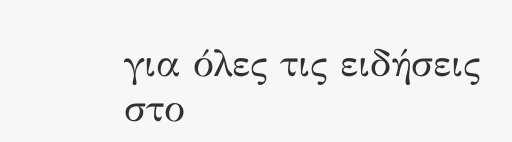για όλες τις ειδήσεις στο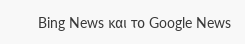Bing News και το Google News